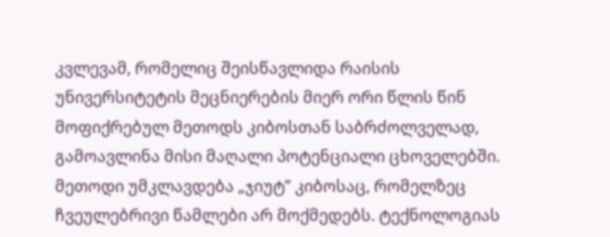კვლევამ, რომელიც შეისწავლიდა რაისის უნივერსიტეტის მეცნიერების მიერ ორი წლის წინ მოფიქრებულ მეთოდს კიბოსთან საბრძოლველად, გამოავლინა მისი მაღალი პოტენციალი ცხოველებში. მეთოდი უმკლავდება „ჯიუტ” კიბოსაც, რომელზეც ჩვეულებრივი წამლები არ მოქმედებს. ტექნოლოგიას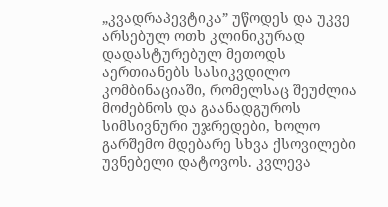„კვადრაპევტიკა” უწოდეს და უკვე არსებულ ოთხ კლინიკურად დადასტურებულ მეთოდს აერთიანებს სასიკვდილო კომბინაციაში, რომელსაც შეუძლია მოძებნოს და გაანადგუროს სიმსივნური უჯრედები, ხოლო გარშემო მდებარე სხვა ქსოვილები უვნებელი დატოვოს. კვლევა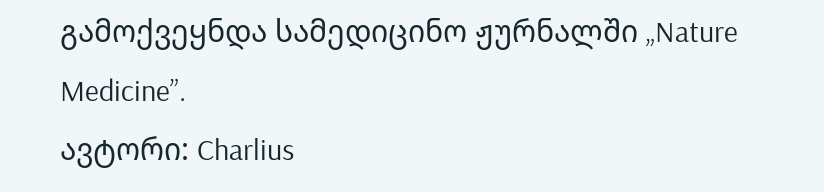გამოქვეყნდა სამედიცინო ჟურნალში „Nature Medicine”.
ავტორი: Charlius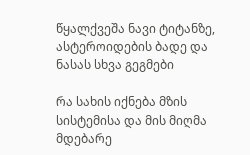წყალქვეშა ნავი ტიტანზე, ასტეროიდების ბადე და ნასას სხვა გეგმები

რა სახის იქნება მზის სისტემისა და მის მიღმა მდებარე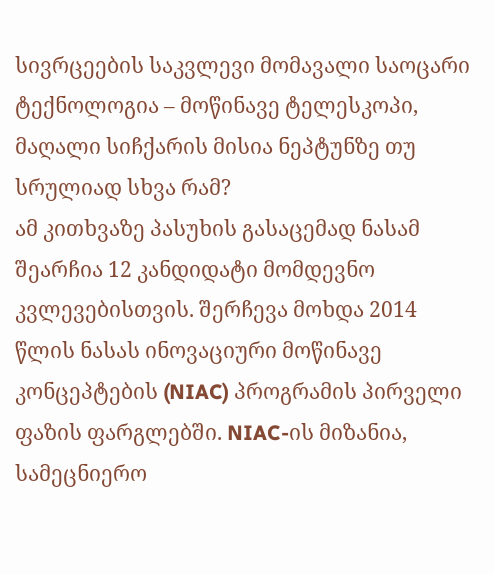სივრცეების საკვლევი მომავალი საოცარი ტექნოლოგია – მოწინავე ტელესკოპი, მაღალი სიჩქარის მისია ნეპტუნზე თუ სრულიად სხვა რამ?
ამ კითხვაზე პასუხის გასაცემად ნასამ შეარჩია 12 კანდიდატი მომდევნო კვლევებისთვის. შერჩევა მოხდა 2014 წლის ნასას ინოვაციური მოწინავე კონცეპტების (NIAC) პროგრამის პირველი ფაზის ფარგლებში. NIAC-ის მიზანია, სამეცნიერო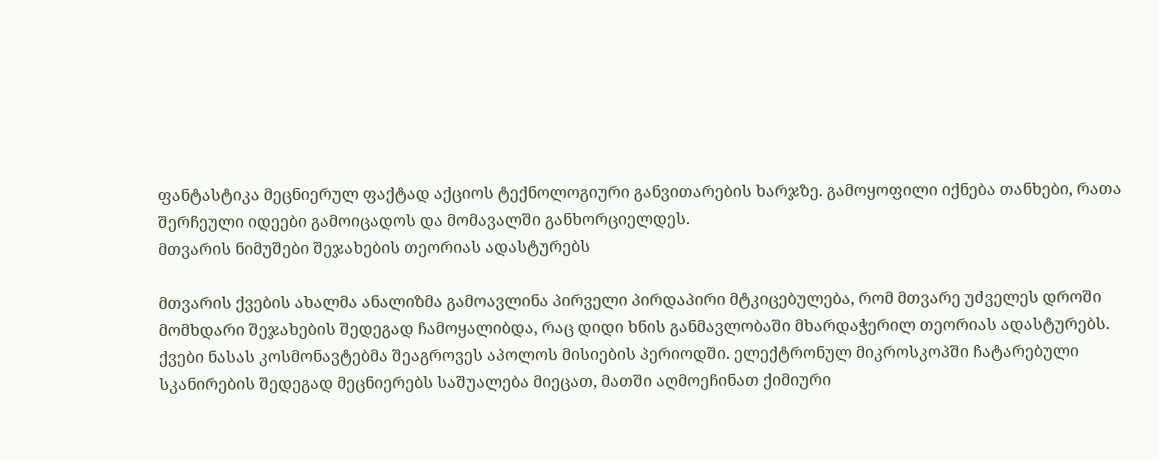ფანტასტიკა მეცნიერულ ფაქტად აქციოს ტექნოლოგიური განვითარების ხარჯზე. გამოყოფილი იქნება თანხები, რათა შერჩეული იდეები გამოიცადოს და მომავალში განხორციელდეს.
მთვარის ნიმუშები შეჯახების თეორიას ადასტურებს

მთვარის ქვების ახალმა ანალიზმა გამოავლინა პირველი პირდაპირი მტკიცებულება, რომ მთვარე უძველეს დროში მომხდარი შეჯახების შედეგად ჩამოყალიბდა, რაც დიდი ხნის განმავლობაში მხარდაჭერილ თეორიას ადასტურებს.
ქვები ნასას კოსმონავტებმა შეაგროვეს აპოლოს მისიების პერიოდში. ელექტრონულ მიკროსკოპში ჩატარებული სკანირების შედეგად მეცნიერებს საშუალება მიეცათ, მათში აღმოეჩინათ ქიმიური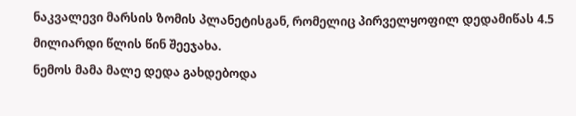ნაკვალევი მარსის ზომის პლანეტისგან, რომელიც პირველყოფილ დედამიწას 4.5 მილიარდი წლის წინ შეეჯახა.
ნემოს მამა მალე დედა გახდებოდა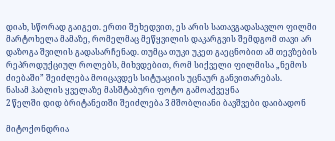დიახ, სწორად გაიგეთ. ერთი შეხედვით, ეს არის სათავგადასავლო ფილმი მარტოხელა მამაზე, რომელმაც მეწყვილის დაკარგვის შემდგომ თავი არ დაზოგა შვილის გადასარჩენად. თუმცა თუკი უკეთ გაეცნობით ამ თევზების რეპროდუქციულ როლებს, მიხვდებით, რომ სიქველი ფილმისა „ნემოს ძიებაში” შეიძლება მოიცავდეს სიტუაციის უცნაურ განვითარებას.
ნასამ ჰაბლის ყველაზე მასშტაბური ფოტო გამოაქვეყნა
2 წელში დიდ ბრიტანეთში შეიძლება 3 მშობლიანი ბავშვები დაიბადონ

მიტოქონდრია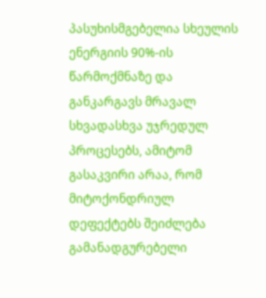პასუხისმგებელია სხეულის ენერგიის 90%-ის წარმოქმნაზე და განკარგავს მრავალ სხვადასხვა უჯრედულ პროცესებს, ამიტომ გასაკვირი არაა, რომ მიტოქონდრიულ დეფექტებს შეიძლება გამანადგურებელი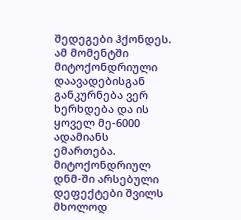შედეგები ჰქონდეს. ამ მომენტში მიტოქონდრიული დაავადებისგან განკურნება ვერ ხერხდება და ის ყოველ მე-6000 ადამიანს ემართება. მიტოქონდრიულ დნმ-ში არსებული დეფექტები შვილს მხოლოდ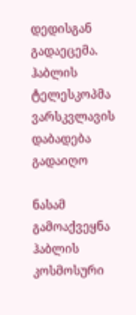დედისგან გადაეცემა.
ჰაბლის ტელესკოპმა ვარსკვლავის დაბადება გადაიღო

ნასამ გამოაქვეყნა ჰაბლის კოსმოსური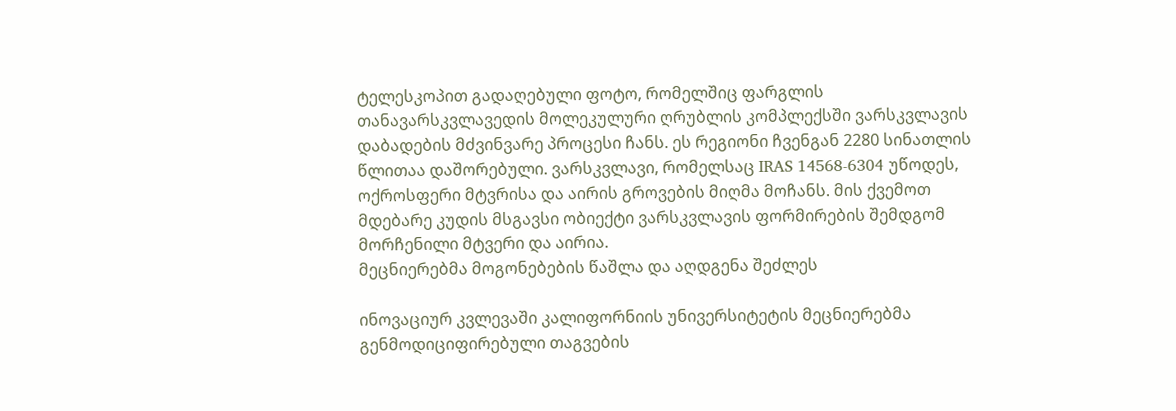ტელესკოპით გადაღებული ფოტო, რომელშიც ფარგლის თანავარსკვლავედის მოლეკულური ღრუბლის კომპლექსში ვარსკვლავის დაბადების მძვინვარე პროცესი ჩანს. ეს რეგიონი ჩვენგან 2280 სინათლის წლითაა დაშორებული. ვარსკვლავი, რომელსაც IRAS 14568-6304 უწოდეს, ოქროსფერი მტვრისა და აირის გროვების მიღმა მოჩანს. მის ქვემოთ მდებარე კუდის მსგავსი ობიექტი ვარსკვლავის ფორმირების შემდგომ მორჩენილი მტვერი და აირია.
მეცნიერებმა მოგონებების წაშლა და აღდგენა შეძლეს

ინოვაციურ კვლევაში კალიფორნიის უნივერსიტეტის მეცნიერებმა გენმოდიციფირებული თაგვების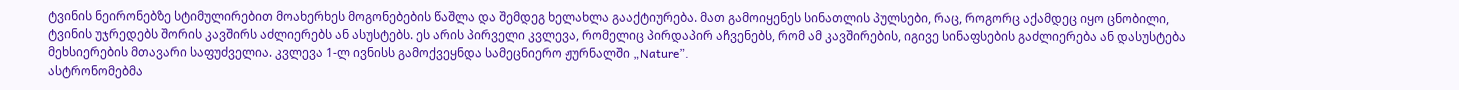ტვინის ნეირონებზე სტიმულირებით მოახერხეს მოგონებების წაშლა და შემდეგ ხელახლა გააქტიურება. მათ გამოიყენეს სინათლის პულსები, რაც, როგორც აქამდეც იყო ცნობილი, ტვინის უჯრედებს შორის კავშირს აძლიერებს ან ასუსტებს. ეს არის პირველი კვლევა, რომელიც პირდაპირ აჩვენებს, რომ ამ კავშირების, იგივე სინაფსების გაძლიერება ან დასუსტება მეხსიერების მთავარი საფუძველია. კვლევა 1-ლ ივნისს გამოქვეყნდა სამეცნიერო ჟურნალში „Nature”.
ასტრონომებმა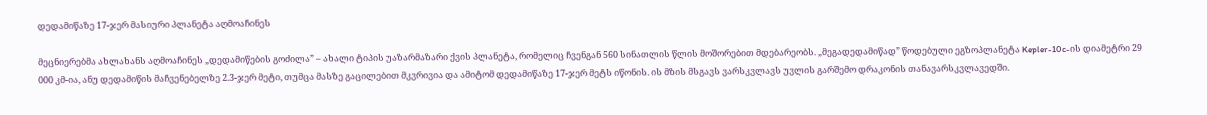დედამიწაზე 17-ჯერ მასიური პლანეტა აღმოაჩინეს

მეცნიერებმა ახლახანს აღმოაჩინეს „დედამიწების გოძილა” – ახალი ტიპის უაზარმაზარი ქვის პლანეტა, რომელიც ჩვენგან 560 სინათლის წლის მოშორებით მდებარეობს. „მეგადედამიწად” წოდებული ეგზოპლანეტა Kepler-10c-ის დიამეტრი 29 000 კმ-ია, ანუ დედამიწის მაჩვენებელზე 2.3-ჯერ მეტი, თუმცა მასზე გაცილებით მკვრივია და ამიტომ დედამიწაზე 17-ჯერ მეტს იწონის. ის მზის მსგავს ვარსკვლავს უვლის გარშემო დრაკონის თანავარსკვლავედში.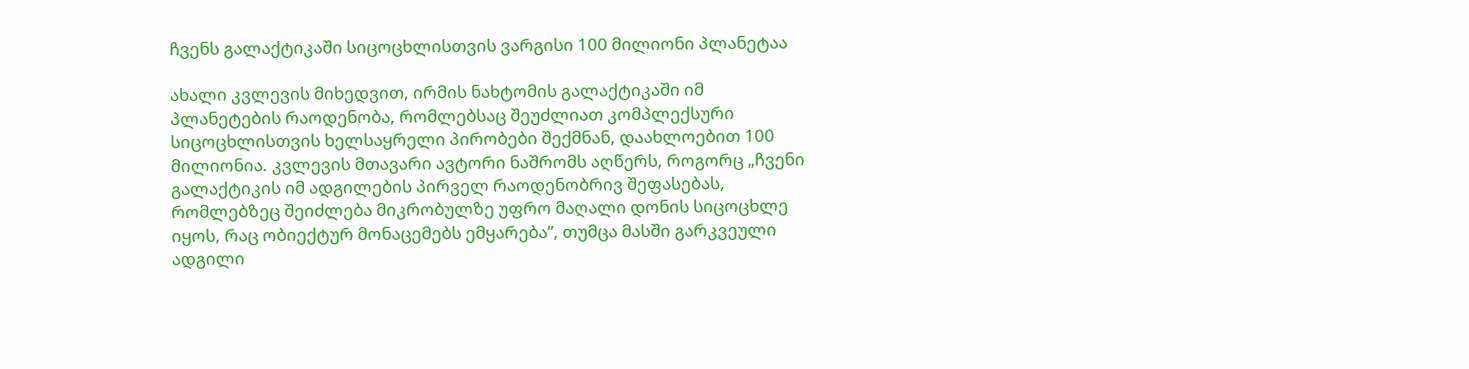ჩვენს გალაქტიკაში სიცოცხლისთვის ვარგისი 100 მილიონი პლანეტაა

ახალი კვლევის მიხედვით, ირმის ნახტომის გალაქტიკაში იმ პლანეტების რაოდენობა, რომლებსაც შეუძლიათ კომპლექსური სიცოცხლისთვის ხელსაყრელი პირობები შექმნან, დაახლოებით 100 მილიონია. კვლევის მთავარი ავტორი ნაშრომს აღწერს, როგორც „ჩვენი გალაქტიკის იმ ადგილების პირველ რაოდენობრივ შეფასებას, რომლებზეც შეიძლება მიკრობულზე უფრო მაღალი დონის სიცოცხლე იყოს, რაც ობიექტურ მონაცემებს ემყარება”, თუმცა მასში გარკვეული ადგილი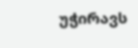უჭირავს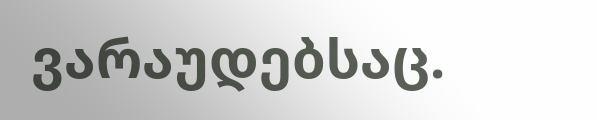ვარაუდებსაც.